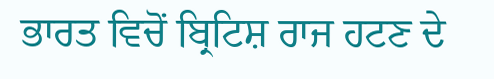ਭਾਰਤ ਵਿਚੋਂ ਬ੍ਰਿਟਿਸ਼ ਰਾਜ ਹਟਣ ਦੇ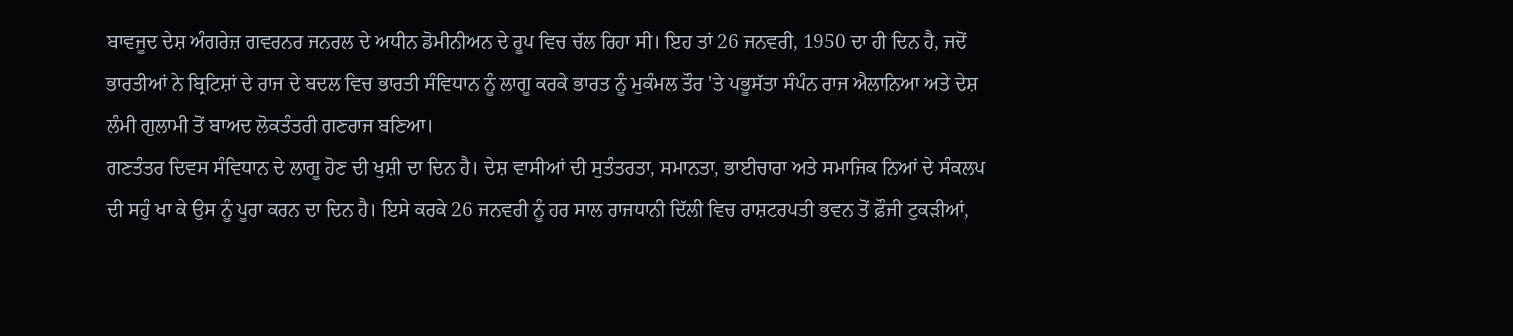ਬਾਵਜੂਦ ਦੇਸ਼ ਅੰਗਰੇਜ਼ ਗਵਰਨਰ ਜਨਰਲ ਦੇ ਅਧੀਨ ਡੋਮੀਨੀਅਨ ਦੇ ਰੂਪ ਵਿਚ ਚੱਲ ਰਿਹਾ ਸੀ। ਇਹ ਤਾਂ 26 ਜਨਵਰੀ, 1950 ਦਾ ਹੀ ਦਿਨ ਹੈ, ਜਦੋਂ ਭਾਰਤੀਆਂ ਨੇ ਬ੍ਰਿਟਿਸ਼ਾਂ ਦੇ ਰਾਜ ਦੇ ਬਦਲ ਵਿਚ ਭਾਰਤੀ ਸੰਵਿਧਾਨ ਨੂੰ ਲਾਗੂ ਕਰਕੇ ਭਾਰਤ ਨੂੰ ਮੁਕੰਮਲ ਤੌਰ 'ਤੇ ਪਭੂਸੱਤਾ ਸੰਪੰਨ ਰਾਜ ਐਲਾਨਿਆ ਅਤੇ ਦੇਸ਼ ਲੰਮੀ ਗੁਲਾਮੀ ਤੋਂ ਬਾਅਦ ਲੋਕਤੰਤਰੀ ਗਣਰਾਜ ਬਣਿਆ।
ਗਣਤੰਤਰ ਦਿਵਸ ਸੰਵਿਧਾਨ ਦੇ ਲਾਗੂ ਹੋਣ ਦੀ ਖੁਸ਼ੀ ਦਾ ਦਿਨ ਹੈ। ਦੇਸ਼ ਵਾਸੀਆਂ ਦੀ ਸੁਤੰਤਰਤਾ, ਸਮਾਨਤਾ, ਭਾਈਚਾਰਾ ਅਤੇ ਸਮਾਜਿਕ ਨਿਆਂ ਦੇ ਸੰਕਲਪ ਦੀ ਸਹੁੰ ਖਾ ਕੇ ਉਸ ਨੂੰ ਪੂਰਾ ਕਰਨ ਦਾ ਦਿਨ ਹੈ। ਇਸੇ ਕਰਕੇ 26 ਜਨਵਰੀ ਨੂੰ ਹਰ ਸਾਲ ਰਾਜਧਾਨੀ ਦਿੱਲੀ ਵਿਚ ਰਾਸ਼ਟਰਪਤੀ ਭਵਨ ਤੋਂ ਫ਼ੌਜੀ ਟੁਕੜੀਆਂ,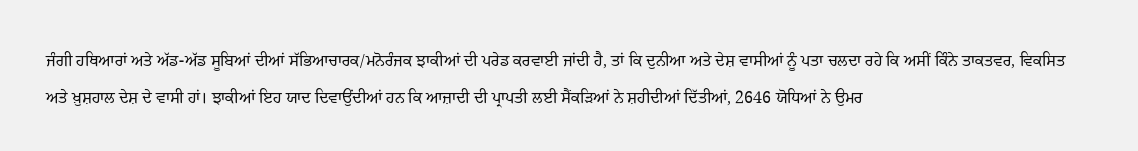ਜੰਗੀ ਹਥਿਆਰਾਂ ਅਤੇ ਅੱਡ-ਅੱਡ ਸੂਬਿਆਂ ਦੀਆਂ ਸੱਭਿਆਚਾਰਕ/ਮਨੋਰੰਜਕ ਝਾਕੀਆਂ ਦੀ ਪਰੇਡ ਕਰਵਾਈ ਜਾਂਦੀ ਹੈ, ਤਾਂ ਕਿ ਦੁਨੀਆ ਅਤੇ ਦੇਸ਼ ਵਾਸੀਆਂ ਨੂੰ ਪਤਾ ਚਲਦਾ ਰਹੇ ਕਿ ਅਸੀਂ ਕਿੰਨੇ ਤਾਕਤਵਰ, ਵਿਕਸਿਤ ਅਤੇ ਖ਼ੁਸ਼ਹਾਲ ਦੇਸ਼ ਦੇ ਵਾਸੀ ਹਾਂ। ਝਾਕੀਆਂ ਇਹ ਯਾਦ ਦਿਵਾਉਂਦੀਆਂ ਹਨ ਕਿ ਆਜ਼ਾਦੀ ਦੀ ਪ੍ਰਾਪਤੀ ਲਈ ਸੈਂਕੜਿਆਂ ਨੇ ਸ਼ਹੀਦੀਆਂ ਦਿੱਤੀਆਂ, 2646 ਯੋਧਿਆਂ ਨੇ ਉਮਰ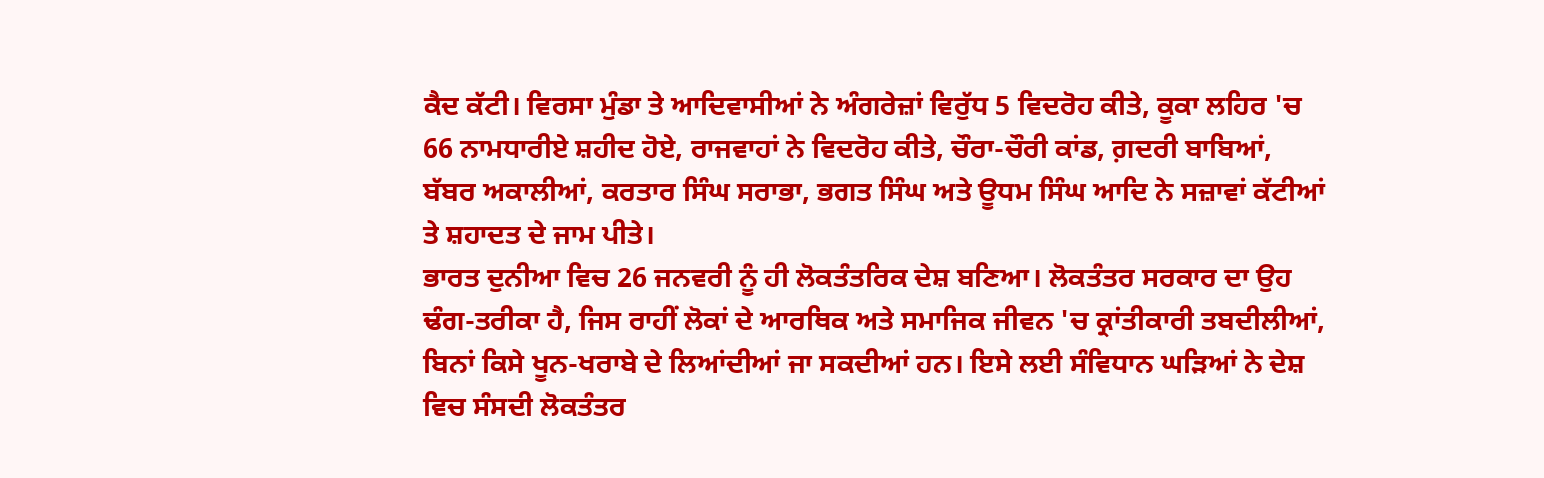ਕੈਦ ਕੱਟੀ। ਵਿਰਸਾ ਮੁੰਡਾ ਤੇ ਆਦਿਵਾਸੀਆਂ ਨੇ ਅੰਗਰੇਜ਼ਾਂ ਵਿਰੁੱਧ 5 ਵਿਦਰੋਹ ਕੀਤੇ, ਕੂਕਾ ਲਹਿਰ 'ਚ 66 ਨਾਮਧਾਰੀਏ ਸ਼ਹੀਦ ਹੋਏ, ਰਾਜਵਾਹਾਂ ਨੇ ਵਿਦਰੋਹ ਕੀਤੇ, ਚੌਰਾ-ਚੌਰੀ ਕਾਂਡ, ਗ਼ਦਰੀ ਬਾਬਿਆਂ, ਬੱਬਰ ਅਕਾਲੀਆਂ, ਕਰਤਾਰ ਸਿੰਘ ਸਰਾਭਾ, ਭਗਤ ਸਿੰਘ ਅਤੇ ਊਧਮ ਸਿੰਘ ਆਦਿ ਨੇ ਸਜ਼ਾਵਾਂ ਕੱਟੀਆਂ ਤੇ ਸ਼ਹਾਦਤ ਦੇ ਜਾਮ ਪੀਤੇ।
ਭਾਰਤ ਦੁਨੀਆ ਵਿਚ 26 ਜਨਵਰੀ ਨੂੰ ਹੀ ਲੋਕਤੰਤਰਿਕ ਦੇਸ਼ ਬਣਿਆ। ਲੋਕਤੰਤਰ ਸਰਕਾਰ ਦਾ ਉਹ ਢੰਗ-ਤਰੀਕਾ ਹੈ, ਜਿਸ ਰਾਹੀਂ ਲੋਕਾਂ ਦੇ ਆਰਥਿਕ ਅਤੇ ਸਮਾਜਿਕ ਜੀਵਨ 'ਚ ਕ੍ਰਾਂਤੀਕਾਰੀ ਤਬਦੀਲੀਆਂ, ਬਿਨਾਂ ਕਿਸੇ ਖੂਨ-ਖਰਾਬੇ ਦੇ ਲਿਆਂਦੀਆਂ ਜਾ ਸਕਦੀਆਂ ਹਨ। ਇਸੇ ਲਈ ਸੰਵਿਧਾਨ ਘੜਿਆਂ ਨੇ ਦੇਸ਼ ਵਿਚ ਸੰਸਦੀ ਲੋਕਤੰਤਰ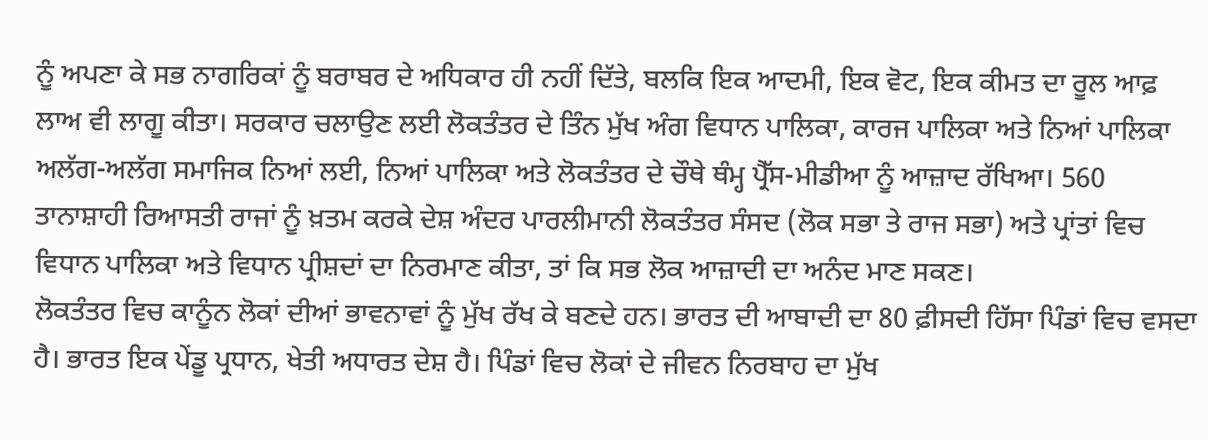ਨੂੰ ਅਪਣਾ ਕੇ ਸਭ ਨਾਗਰਿਕਾਂ ਨੂੰ ਬਰਾਬਰ ਦੇ ਅਧਿਕਾਰ ਹੀ ਨਹੀਂ ਦਿੱਤੇ, ਬਲਕਿ ਇਕ ਆਦਮੀ, ਇਕ ਵੋਟ, ਇਕ ਕੀਮਤ ਦਾ ਰੂਲ ਆਫ਼ ਲਾਅ ਵੀ ਲਾਗੂ ਕੀਤਾ। ਸਰਕਾਰ ਚਲਾਉਣ ਲਈ ਲੋਕਤੰਤਰ ਦੇ ਤਿੰਨ ਮੁੱਖ ਅੰਗ ਵਿਧਾਨ ਪਾਲਿਕਾ, ਕਾਰਜ ਪਾਲਿਕਾ ਅਤੇ ਨਿਆਂ ਪਾਲਿਕਾ ਅਲੱਗ-ਅਲੱਗ ਸਮਾਜਿਕ ਨਿਆਂ ਲਈ, ਨਿਆਂ ਪਾਲਿਕਾ ਅਤੇ ਲੋਕਤੰਤਰ ਦੇ ਚੌਥੇ ਥੰਮ੍ਹ ਪ੍ਰੈੱਸ-ਮੀਡੀਆ ਨੂੰ ਆਜ਼ਾਦ ਰੱਖਿਆ। 560 ਤਾਨਾਸ਼ਾਹੀ ਰਿਆਸਤੀ ਰਾਜਾਂ ਨੂੰ ਖ਼ਤਮ ਕਰਕੇ ਦੇਸ਼ ਅੰਦਰ ਪਾਰਲੀਮਾਨੀ ਲੋਕਤੰਤਰ ਸੰਸਦ (ਲੋਕ ਸਭਾ ਤੇ ਰਾਜ ਸਭਾ) ਅਤੇ ਪ੍ਰਾਂਤਾਂ ਵਿਚ ਵਿਧਾਨ ਪਾਲਿਕਾ ਅਤੇ ਵਿਧਾਨ ਪ੍ਰੀਸ਼ਦਾਂ ਦਾ ਨਿਰਮਾਣ ਕੀਤਾ, ਤਾਂ ਕਿ ਸਭ ਲੋਕ ਆਜ਼ਾਦੀ ਦਾ ਅਨੰਦ ਮਾਣ ਸਕਣ।
ਲੋਕਤੰਤਰ ਵਿਚ ਕਾਨੂੰਨ ਲੋਕਾਂ ਦੀਆਂ ਭਾਵਨਾਵਾਂ ਨੂੰ ਮੁੱਖ ਰੱਖ ਕੇ ਬਣਦੇ ਹਨ। ਭਾਰਤ ਦੀ ਆਬਾਦੀ ਦਾ 80 ਫ਼ੀਸਦੀ ਹਿੱਸਾ ਪਿੰਡਾਂ ਵਿਚ ਵਸਦਾ ਹੈ। ਭਾਰਤ ਇਕ ਪੇਂਡੂ ਪ੍ਰਧਾਨ, ਖੇਤੀ ਅਧਾਰਤ ਦੇਸ਼ ਹੈ। ਪਿੰਡਾਂ ਵਿਚ ਲੋਕਾਂ ਦੇ ਜੀਵਨ ਨਿਰਬਾਹ ਦਾ ਮੁੱਖ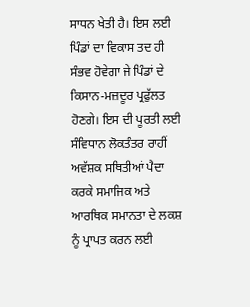ਸਾਧਨ ਖੇਤੀ ਹੈ। ਇਸ ਲਈ ਪਿੰਡਾਂ ਦਾ ਵਿਕਾਸ ਤਦ ਹੀ ਸੰਭਵ ਹੋਵੇਗਾ ਜੇ ਪਿੰਡਾਂ ਦੇ ਕਿਸਾਨ-ਮਜ਼ਦੂਰ ਪ੍ਰਫੁੱਲਤ ਹੋਣਗੇ। ਇਸ ਦੀ ਪੂਰਤੀ ਲਈ ਸੰਵਿਧਾਨ ਲੋਕਤੰਤਰ ਰਾਹੀਂ ਅਵੱਸ਼ਕ ਸਥਿਤੀਆਂ ਪੈਦਾ ਕਰਕੇ ਸਮਾਜਿਕ ਅਤੇ ਆਰਥਿਕ ਸਮਾਨਤਾ ਦੇ ਲਕਸ਼ ਨੂੰ ਪ੍ਰਾਪਤ ਕਰਨ ਲਈ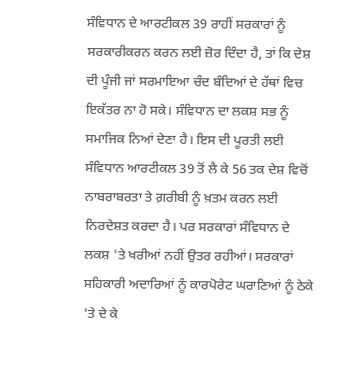ਸੰਵਿਧਾਨ ਦੇ ਆਰਟੀਕਲ 39 ਰਾਹੀਂ ਸਰਕਾਰਾਂ ਨੂੰ ਸਰਕਾਰੀਕਰਨ ਕਰਨ ਲਈ ਜ਼ੋਰ ਦਿੰਦਾ ਹੈ, ਤਾਂ ਕਿ ਦੇਸ਼ ਦੀ ਪੂੰਜੀ ਜਾਂ ਸਰਮਾਇਆ ਚੰਦ ਬੰਦਿਆਂ ਦੇ ਹੱਥਾਂ ਵਿਚ ਇਕੱਤਰ ਨਾ ਹੋ ਸਕੇ। ਸੰਵਿਧਾਨ ਦਾ ਲਕਸ਼ ਸਭ ਨੂੰ ਸਮਾਜਿਕ ਨਿਆਂ ਦੇਣਾ ਹੈ। ਇਸ ਦੀ ਪੂਰਤੀ ਲਈ ਸੰਵਿਧਾਨ ਆਰਟੀਕਲ 39 ਤੋਂ ਲੈ ਕੇ 56 ਤਕ ਦੇਸ਼ ਵਿਚੋਂ ਨਾਬਰਾਬਰਤਾ ਤੇ ਗ਼ਰੀਬੀ ਨੂੰ ਖ਼ਤਮ ਕਰਨ ਲਈ ਨਿਰਦੇਸ਼ਤ ਕਰਦਾ ਹੈ। ਪਰ ਸਰਕਾਰਾਂ ਸੰਵਿਧਾਨ ਦੇ ਲਕਸ਼ 'ਤੇ ਖਰੀਆਂ ਨਹੀਂ ਉਤਰ ਰਹੀਆਂ। ਸਰਕਾਰਾਂ ਸਹਿਕਾਰੀ ਅਦਾਰਿਆਂ ਨੂੰ ਕਾਰਪੋਰੇਟ ਘਰਾਣਿਆਂ ਨੂੰ ਠੇਕੇ 'ਤੇ ਦੇ ਕੇ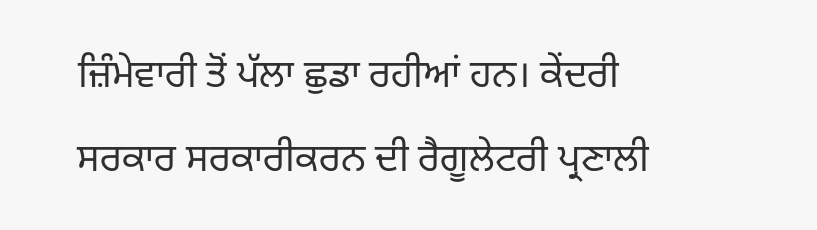ਜ਼ਿੰਮੇਵਾਰੀ ਤੋਂ ਪੱਲਾ ਛੁਡਾ ਰਹੀਆਂ ਹਨ। ਕੇਂਦਰੀ ਸਰਕਾਰ ਸਰਕਾਰੀਕਰਨ ਦੀ ਰੈਗੂਲੇਟਰੀ ਪ੍ਰਣਾਲੀ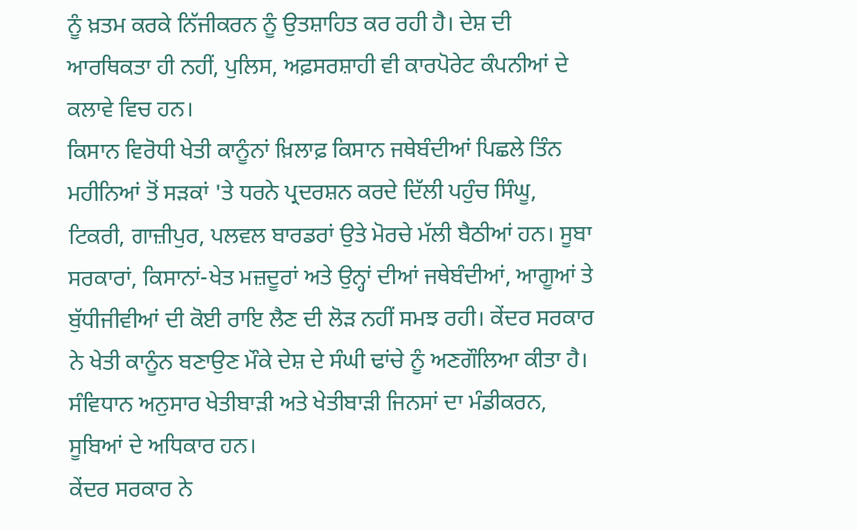ਨੂੰ ਖ਼ਤਮ ਕਰਕੇ ਨਿੱਜੀਕਰਨ ਨੂੰ ਉਤਸ਼ਾਹਿਤ ਕਰ ਰਹੀ ਹੈ। ਦੇਸ਼ ਦੀ ਆਰਥਿਕਤਾ ਹੀ ਨਹੀਂ, ਪੁਲਿਸ, ਅਫ਼ਸਰਸ਼ਾਹੀ ਵੀ ਕਾਰਪੋਰੇਟ ਕੰਪਨੀਆਂ ਦੇ ਕਲਾਵੇ ਵਿਚ ਹਨ।
ਕਿਸਾਨ ਵਿਰੋਧੀ ਖੇਤੀ ਕਾਨੂੰਨਾਂ ਖ਼ਿਲਾਫ਼ ਕਿਸਾਨ ਜਥੇਬੰਦੀਆਂ ਪਿਛਲੇ ਤਿੰਨ ਮਹੀਨਿਆਂ ਤੋਂ ਸੜਕਾਂ 'ਤੇ ਧਰਨੇ ਪ੍ਰਦਰਸ਼ਨ ਕਰਦੇ ਦਿੱਲੀ ਪਹੁੰਚ ਸਿੰਘੂ, ਟਿਕਰੀ, ਗਾਜ਼ੀਪੁਰ, ਪਲਵਲ ਬਾਰਡਰਾਂ ਉਤੇ ਮੋਰਚੇ ਮੱਲੀ ਬੈਠੀਆਂ ਹਨ। ਸੂਬਾ ਸਰਕਾਰਾਂ, ਕਿਸਾਨਾਂ-ਖੇਤ ਮਜ਼ਦੂਰਾਂ ਅਤੇ ਉਨ੍ਹਾਂ ਦੀਆਂ ਜਥੇਬੰਦੀਆਂ, ਆਗੂਆਂ ਤੇ ਬੁੱਧੀਜੀਵੀਆਂ ਦੀ ਕੋਈ ਰਾਇ ਲੈਣ ਦੀ ਲੋੜ ਨਹੀਂ ਸਮਝ ਰਹੀ। ਕੇਂਦਰ ਸਰਕਾਰ ਨੇ ਖੇਤੀ ਕਾਨੂੰਨ ਬਣਾਉਣ ਮੌਕੇ ਦੇਸ਼ ਦੇ ਸੰਘੀ ਢਾਂਚੇ ਨੂੰ ਅਣਗੌਲਿਆ ਕੀਤਾ ਹੈ। ਸੰਵਿਧਾਨ ਅਨੁਸਾਰ ਖੇਤੀਬਾੜੀ ਅਤੇ ਖੇਤੀਬਾੜੀ ਜਿਨਸਾਂ ਦਾ ਮੰਡੀਕਰਨ, ਸੂਬਿਆਂ ਦੇ ਅਧਿਕਾਰ ਹਨ।
ਕੇਂਦਰ ਸਰਕਾਰ ਨੇ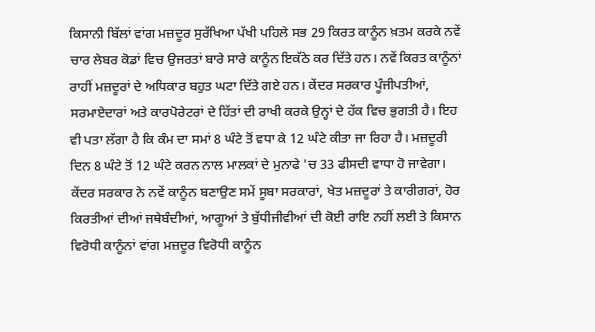ਕਿਸਾਨੀ ਬਿੱਲਾਂ ਵਾਂਗ ਮਜ਼ਦੂਰ ਸੁਰੱਖਿਆ ਪੱਖੀ ਪਹਿਲੇ ਸਭ 29 ਕਿਰਤ ਕਾਨੂੰਨ ਖ਼ਤਮ ਕਰਕੇ ਨਵੇਂ ਚਾਰ ਲੇਬਰ ਕੋਡਾਂ ਵਿਚ ਉਜਰਤਾਂ ਬਾਰੇ ਸਾਰੇ ਕਾਨੂੰਨ ਇਕੱਠੇ ਕਰ ਦਿੱਤੇ ਹਨ। ਨਵੇਂ ਕਿਰਤ ਕਾਨੂੰਨਾਂ ਰਾਹੀਂ ਮਜ਼ਦੂਰਾਂ ਦੇ ਅਧਿਕਾਰ ਬਹੁਤ ਘਟਾ ਦਿੱਤੇ ਗਏ ਹਨ। ਕੇਂਦਰ ਸਰਕਾਰ ਪੂੰਜੀਪਤੀਆਂ, ਸਰਮਾਏਦਾਰਾਂ ਅਤੇ ਕਾਰਪੋਰੇਟਰਾਂ ਦੇ ਹਿੱਤਾਂ ਦੀ ਰਾਖੀ ਕਰਕੇ ਉਨ੍ਹਾਂ ਦੇ ਹੱਕ ਵਿਚ ਭੁਗਤੀ ਹੈ। ਇਹ ਵੀ ਪਤਾ ਲੱਗਾ ਹੈ ਕਿ ਕੰਮ ਦਾ ਸਮਾਂ 8 ਘੰਟੇ ਤੋਂ ਵਧਾ ਕੇ 12 ਘੰਟੇ ਕੀਤਾ ਜਾ ਰਿਹਾ ਹੈ। ਮਜ਼ਦੂਰੀ ਦਿਨ 8 ਘੰਟੇ ਤੋਂ 12 ਘੰਟੇ ਕਰਨ ਨਾਲ ਮਾਲਕਾਂ ਦੇ ਮੁਨਾਫੇ 'ਚ 33 ਫੀਸਦੀ ਵਾਧਾ ਹੋ ਜਾਵੇਗਾ। ਕੇਂਦਰ ਸਰਕਾਰ ਨੇ ਨਵੇਂ ਕਾਨੂੰਨ ਬਣਾਉਣ ਸਮੇਂ ਸੂਬਾ ਸਰਕਾਰਾਂ, ਖੇਤ ਮਜ਼ਦੂਰਾਂ ਤੇ ਕਾਰੀਗਰਾਂ, ਹੋਰ ਕਿਰਤੀਆਂ ਦੀਆਂ ਜਥੇਬੰਦੀਆਂ, ਆਗੂਆਂ ਤੇ ਬੁੱਧੀਜੀਵੀਆਂ ਦੀ ਕੋਈ ਰਾਇ ਨਹੀਂ ਲਈ ਤੇ ਕਿਸਾਨ ਵਿਰੋਧੀ ਕਾਨੂੰਨਾਂ ਵਾਂਗ ਮਜ਼ਦੂਰ ਵਿਰੋਧੀ ਕਾਨੂੰਨ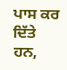ਪਾਸ ਕਰ ਦਿੱਤੇ ਹਨ,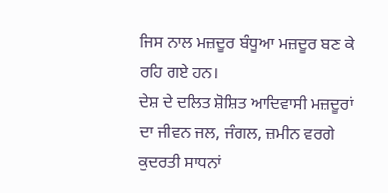ਜਿਸ ਨਾਲ ਮਜ਼ਦੂਰ ਬੰਧੂਆ ਮਜ਼ਦੂਰ ਬਣ ਕੇ ਰਹਿ ਗਏ ਹਨ।
ਦੇਸ਼ ਦੇ ਦਲਿਤ ਸ਼ੋਸ਼ਿਤ ਆਦਿਵਾਸੀ ਮਜ਼ਦੂਰਾਂ ਦਾ ਜੀਵਨ ਜਲ, ਜੰਗਲ, ਜ਼ਮੀਨ ਵਰਗੇ ਕੁਦਰਤੀ ਸਾਧਨਾਂ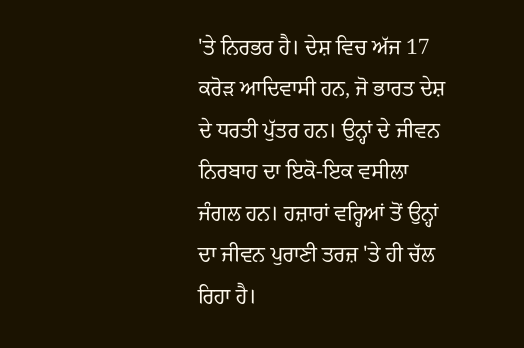'ਤੇ ਨਿਰਭਰ ਹੈ। ਦੇਸ਼ ਵਿਚ ਅੱਜ 17 ਕਰੋੜ ਆਦਿਵਾਸੀ ਹਨ, ਜੋ ਭਾਰਤ ਦੇਸ਼ ਦੇ ਧਰਤੀ ਪੁੱਤਰ ਹਨ। ਉਨ੍ਹਾਂ ਦੇ ਜੀਵਨ ਨਿਰਬਾਹ ਦਾ ਇਕੋ-ਇਕ ਵਸੀਲਾ ਜੰਗਲ ਹਨ। ਹਜ਼ਾਰਾਂ ਵਰ੍ਹਿਆਂ ਤੋਂ ਉਨ੍ਹਾਂ ਦਾ ਜੀਵਨ ਪੁਰਾਣੀ ਤਰਜ਼ 'ਤੇ ਹੀ ਚੱਲ ਰਿਹਾ ਹੈ।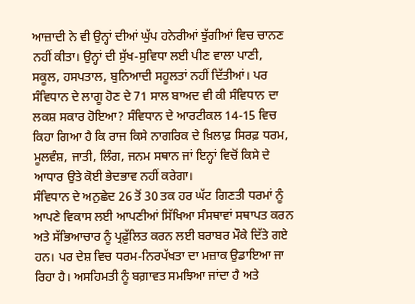ਆਜ਼ਾਦੀ ਨੇ ਵੀ ਉਨ੍ਹਾਂ ਦੀਆਂ ਘੁੱਪ ਹਨੇਰੀਆਂ ਝੁੱਗੀਆਂ ਵਿਚ ਚਾਨਣ ਨਹੀਂ ਕੀਤਾ। ਉਨ੍ਹਾਂ ਦੀ ਸੁੱਖ-ਸੁਵਿਧਾ ਲਈ ਪੀਣ ਵਾਲਾ ਪਾਣੀ, ਸਕੂਲ, ਹਸਪਤਾਲ, ਬੁਨਿਆਦੀ ਸਹੂਲਤਾਂ ਨਹੀਂ ਦਿੱਤੀਆਂ। ਪਰ ਸੰਵਿਧਾਨ ਦੇ ਲਾਗੂ ਹੋਣ ਦੇ 71 ਸਾਲ ਬਾਅਦ ਵੀ ਕੀ ਸੰਵਿਧਾਨ ਦਾ ਲਕਸ਼ ਸਕਾਰ ਹੋਇਆ? ਸੰਵਿਧਾਨ ਦੇ ਆਰਟੀਕਲ 14-15 ਵਿਚ ਕਿਹਾ ਗਿਆ ਹੈ ਕਿ ਰਾਜ ਕਿਸੇ ਨਾਗਰਿਕ ਦੇ ਖ਼ਿਲਾਫ਼ ਸਿਰਫ਼ ਧਰਮ, ਮੂਲਵੰਸ਼, ਜਾਤੀ, ਲਿੰਗ, ਜਨਮ ਸਥਾਨ ਜਾਂ ਇਨ੍ਹਾਂ ਵਿਚੋਂ ਕਿਸੇ ਦੇ ਆਧਾਰ ਉਤੇ ਕੋਈ ਭੇਦਭਾਵ ਨਹੀਂ ਕਰੇਗਾ।
ਸੰਵਿਧਾਨ ਦੇ ਅਨੁਛੇਦ 26 ਤੋਂ 30 ਤਕ ਹਰ ਘੱਟ ਗਿਣਤੀ ਧਰਮਾਂ ਨੂੰ ਆਪਣੇ ਵਿਕਾਸ ਲਈ ਆਪਣੀਆਂ ਸਿੱਖਿਆ ਸੰਸਥਾਵਾਂ ਸਥਾਪਤ ਕਰਨ ਅਤੇ ਸੱਭਿਆਚਾਰ ਨੂੰ ਪ੍ਰਫ਼ੁੱਲਿਤ ਕਰਨ ਲਈ ਬਰਾਬਰ ਮੌਕੇ ਦਿੱਤੇ ਗਏ ਹਨ। ਪਰ ਦੇਸ਼ ਵਿਚ ਧਰਮ-ਨਿਰਪੱਖਤਾ ਦਾ ਮਜ਼ਾਕ ਉਡਾਇਆ ਜਾ ਰਿਹਾ ਹੈ। ਅਸਹਿਮਤੀ ਨੂੰ ਬਗ਼ਾਵਤ ਸਮਝਿਆ ਜਾਂਦਾ ਹੈ ਅਤੇ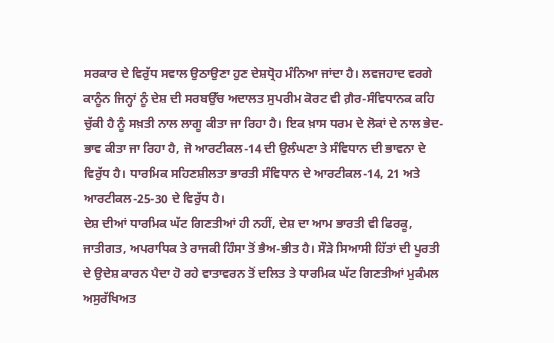ਸਰਕਾਰ ਦੇ ਵਿਰੁੱਧ ਸਵਾਲ ਉਠਾਉਣਾ ਹੁਣ ਦੇਸ਼ਧ੍ਰੋਹ ਮੰਨਿਆ ਜਾਂਦਾ ਹੈ। ਲਵਜਹਾਦ ਵਰਗੇ ਕਾਨੂੰਨ ਜਿਨ੍ਹਾਂ ਨੂੰ ਦੇਸ਼ ਦੀ ਸਰਬਉੱਚ ਅਦਾਲਤ ਸੁਪਰੀਮ ਕੋਰਟ ਵੀ ਗ਼ੈਰ-ਸੰਵਿਧਾਨਕ ਕਹਿ ਚੁੱਕੀ ਹੈ ਨੂੰ ਸਖ਼ਤੀ ਨਾਲ ਲਾਗੂ ਕੀਤਾ ਜਾ ਰਿਹਾ ਹੈ। ਇਕ ਖ਼ਾਸ ਧਰਮ ਦੇ ਲੋਕਾਂ ਦੇ ਨਾਲ ਭੇਦ-ਭਾਵ ਕੀਤਾ ਜਾ ਰਿਹਾ ਹੈ, ਜੋ ਆਰਟੀਕਲ-14 ਦੀ ਉਲੰਘਣਾ ਤੇ ਸੰਵਿਧਾਨ ਦੀ ਭਾਵਨਾ ਦੇ ਵਿਰੁੱਧ ਹੈ। ਧਾਰਮਿਕ ਸਹਿਣਸ਼ੀਲਤਾ ਭਾਰਤੀ ਸੰਵਿਧਾਨ ਦੇ ਆਰਟੀਕਲ-14, 21 ਅਤੇ ਆਰਟੀਕਲ-25-30 ਦੇ ਵਿਰੁੱਧ ਹੈ।
ਦੇਸ਼ ਦੀਆਂ ਧਾਰਮਿਕ ਘੱਟ ਗਿਣਤੀਆਂ ਹੀ ਨਹੀਂ, ਦੇਸ਼ ਦਾ ਆਮ ਭਾਰਤੀ ਵੀ ਫਿਰਕੂ, ਜਾਤੀਗਤ, ਅਪਰਾਧਿਕ ਤੇ ਰਾਜਕੀ ਹਿੰਸਾ ਤੋਂ ਭੈਅ-ਭੀਤ ਹੈ। ਸੌੜੇ ਸਿਆਸੀ ਹਿੱਤਾਂ ਦੀ ਪੂਰਤੀ ਦੇ ਉਦੇਸ਼ ਕਾਰਨ ਪੈਦਾ ਹੋ ਰਹੇ ਵਾਤਾਵਰਨ ਤੋਂ ਦਲਿਤ ਤੇ ਧਾਰਮਿਕ ਘੱਟ ਗਿਣਤੀਆਂ ਮੁਕੰਮਲ ਅਸੁਰੱਖਿਅਤ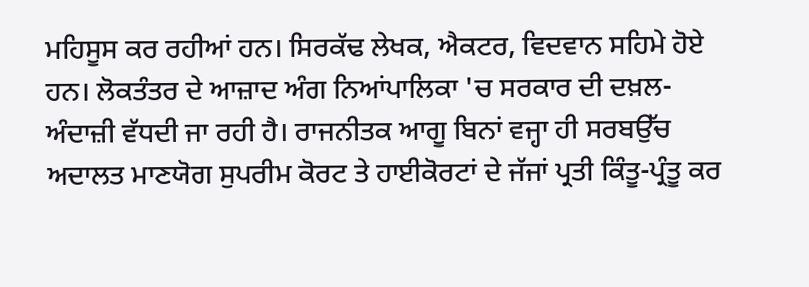ਮਹਿਸੂਸ ਕਰ ਰਹੀਆਂ ਹਨ। ਸਿਰਕੱਢ ਲੇਖਕ, ਐਕਟਰ, ਵਿਦਵਾਨ ਸਹਿਮੇ ਹੋਏ ਹਨ। ਲੋਕਤੰਤਰ ਦੇ ਆਜ਼ਾਦ ਅੰਗ ਨਿਆਂਪਾਲਿਕਾ 'ਚ ਸਰਕਾਰ ਦੀ ਦਖ਼ਲ-ਅੰਦਾਜ਼ੀ ਵੱਧਦੀ ਜਾ ਰਹੀ ਹੈ। ਰਾਜਨੀਤਕ ਆਗੂ ਬਿਨਾਂ ਵਜ੍ਹਾ ਹੀ ਸਰਬਉੱਚ ਅਦਾਲਤ ਮਾਣਯੋਗ ਸੁਪਰੀਮ ਕੋਰਟ ਤੇ ਹਾਈਕੋਰਟਾਂ ਦੇ ਜੱਜਾਂ ਪ੍ਰਤੀ ਕਿੰਤੂ-ਪ੍ਰੰਤੂ ਕਰ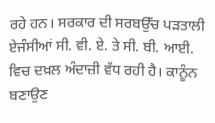ਰਹੇ ਹਨ। ਸਰਕਾਰ ਦੀ ਸਰਬਉੱਚ ਪੜਤਾਲੀ ਏਜੰਸੀਆਂ ਸੀ. ਵੀ. ਏ. ਤੇ ਸੀ. ਬੀ. ਆਈ. ਵਿਚ ਦਖ਼ਲ ਅੰਦਾਜ਼ੀ ਵੱਧ ਰਹੀ ਹੈ। ਕਾਨੂੰਨ ਬਣਾਉਣ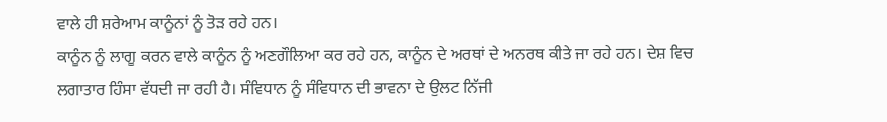ਵਾਲੇ ਹੀ ਸ਼ਰੇਆਮ ਕਾਨੂੰਨਾਂ ਨੂੰ ਤੋੜ ਰਹੇ ਹਨ।
ਕਾਨੂੰਨ ਨੂੰ ਲਾਗੂ ਕਰਨ ਵਾਲੇ ਕਾਨੂੰਨ ਨੂੰ ਅਣਗੌਲਿਆ ਕਰ ਰਹੇ ਹਨ, ਕਾਨੂੰਨ ਦੇ ਅਰਥਾਂ ਦੇ ਅਨਰਥ ਕੀਤੇ ਜਾ ਰਹੇ ਹਨ। ਦੇਸ਼ ਵਿਚ ਲਗਾਤਾਰ ਹਿੰਸਾ ਵੱਧਦੀ ਜਾ ਰਹੀ ਹੈ। ਸੰਵਿਧਾਨ ਨੂੰ ਸੰਵਿਧਾਨ ਦੀ ਭਾਵਨਾ ਦੇ ਉਲਟ ਨਿੱਜੀ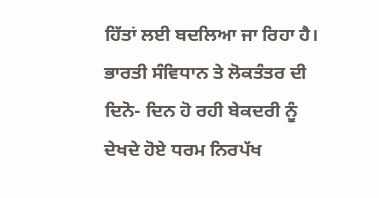ਹਿੱਤਾਂ ਲਈ ਬਦਲਿਆ ਜਾ ਰਿਹਾ ਹੈ। ਭਾਰਤੀ ਸੰਵਿਧਾਨ ਤੇ ਲੋਕਤੰਤਰ ਦੀ ਦਿਨੋ- ਦਿਨ ਹੋ ਰਹੀ ਬੇਕਦਰੀ ਨੂੰ ਦੇਖਦੇ ਹੋਏ ਧਰਮ ਨਿਰਪੱਖ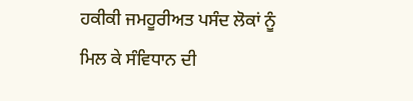ਹਕੀਕੀ ਜਮਹੂਰੀਅਤ ਪਸੰਦ ਲੋਕਾਂ ਨੂੰ ਮਿਲ ਕੇ ਸੰਵਿਧਾਨ ਦੀ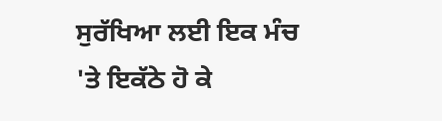ਸੁਰੱਖਿਆ ਲਈ ਇਕ ਮੰਚ 'ਤੇ ਇਕੱਠੇ ਹੋ ਕੇ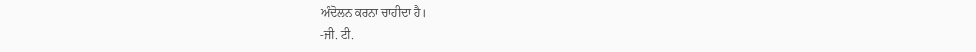ਅੰਦੋਲਨ ਕਰਨਾ ਚਾਹੀਦਾ ਹੈ।
-ਜੀ. ਟੀ.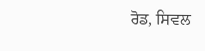ਰੋਡ, ਸਿਵਲ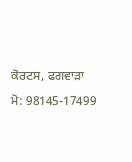ਕੋਰਟਸ, ਫਗਵਾੜਾ
ਮੋ: 98145-17499